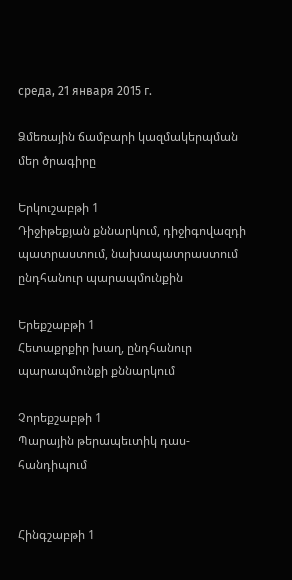среда, 21 января 2015 г.

Ձմեռային ճամբարի կազմակերպման մեր ծրագիրը

Երկուշաբթի 1
Դիջիթեքյան քննարկում, դիջիգովազդի պատրաստում, նախապատրաստում ընդհանուր պարապմունքին

Երեքշաբթի 1
Հետաքրքիր խաղ, ընդհանուր պարապմունքի քննարկում

Չորեքշաբթի 1
Պարային թերապեւտիկ դաս-հանդիպում


Հինգշաբթի 1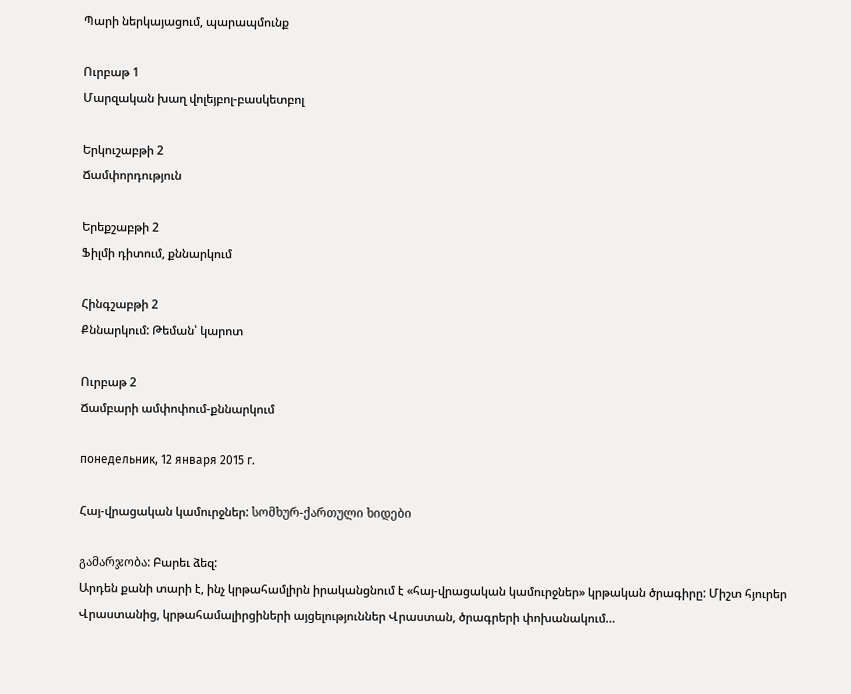Պարի ներկայացում, պարապմունք

Ուրբաթ 1
Մարզական խաղ վոլեյբոլ-բասկետբոլ

Երկուշաբթի 2
Ճամփորդություն

Երեքշաբթի 2
Ֆիլմի դիտում, քննարկում

Հինգշաբթի 2
Քննարկում: Թեման՝ կարոտ

Ուրբաթ 2
Ճամբարի ամփոփում-քննարկում

понедельник, 12 января 2015 г.

Հայ-վրացական կամուրջներ: სომხურ-ქართული ხიდები

გამარჯობა: Բարեւ ձեզ:
Արդեն քանի տարի է, ինչ կրթահամլիրն իրականցնում է «հայ-վրացական կամուրջներ» կրթական ծրագիրը: Միշտ հյուրեր Վրաստանից, կրթահամալիրցիների այցելություններ Վրաստան, ծրագրերի փոխանակում…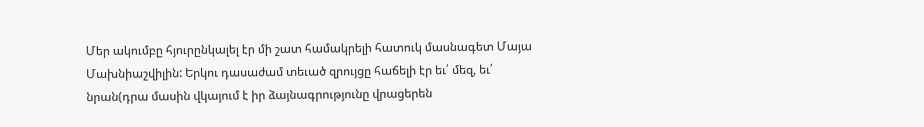Մեր ակումբը հյուրընկալել էր մի շատ համակրելի հատուկ մասնագետ Մայա Մախնիաշվիլին: Երկու դասաժամ տեւած զրույցը հաճելի էր եւ՛ մեզ, եւ՛ նրան(դրա մասին վկայում է իր ձայնագրությունը վրացերեն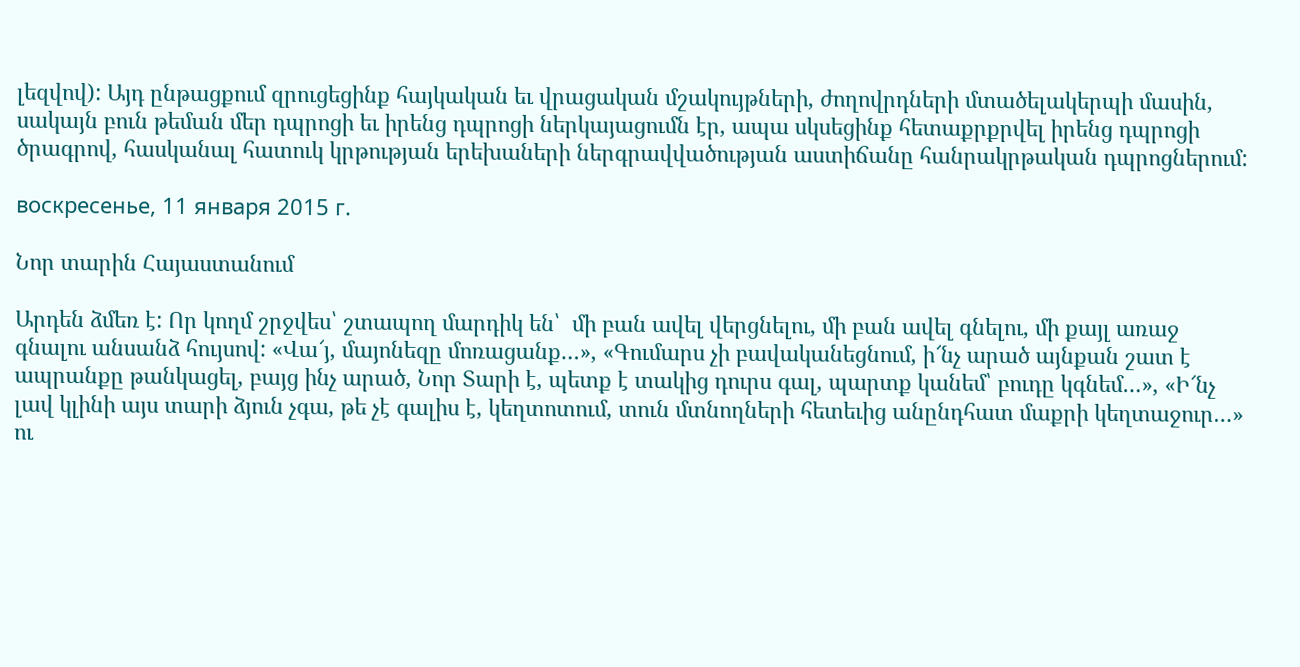լեզվով): Այդ ընթացքում զրուցեցինք հայկական եւ վրացական մշակույթների, ժողովրդների մտածելակերպի մասին, սակայն բուն թեման մեր դպրոցի եւ իրենց դպրոցի ներկայացումն էր, ապա սկսեցինք հետաքրքրվել իրենց դպրոցի ծրագրով, հասկանալ հատուկ կրթության երեխաների ներգրավվածության աստիճանը հանրակրթական դպրոցներում:

воскресенье, 11 января 2015 г.

Նոր տարին Հայաստանում

Արդեն ձմեռ է: Որ կողմ շրջվես՝ շտապող մարդիկ են՝  մի բան ավել վերցնելու, մի բան ավել գնելու, մի քայլ առաջ գնալու անսանձ հույսով: «Վա՜յ, մայոնեզը մոռացանք…», «Գումարս չի բավականեցնում, ի՜նչ արած այնքան շատ է ապրանքը թանկացել, բայց ինչ արած, Նոր Տարի է, պետք է տակից դուրս գալ, պարտք կանեմ՝ բուդը կգնեմ…», «Ի՜նչ լավ կլինի այս տարի ձյուն չգա, թե չէ գալիս է, կեղտոտում, տուն մտնողների հետեւից անընդհատ մաքրի կեղտաջուր…» ու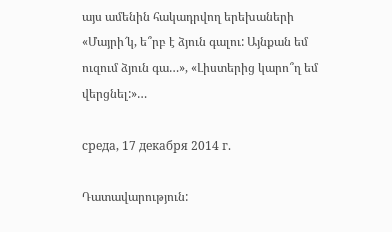այս ամենին հակադրվող երեխաների «Մայրի՜կ, ե՞րբ է ձյուն գալու: Այնքան եմ ուզում ձյուն գա…», «Լիստերից կարո՞ղ եմ վերցնել:»…

среда, 17 декабря 2014 г.

Դատավարություն: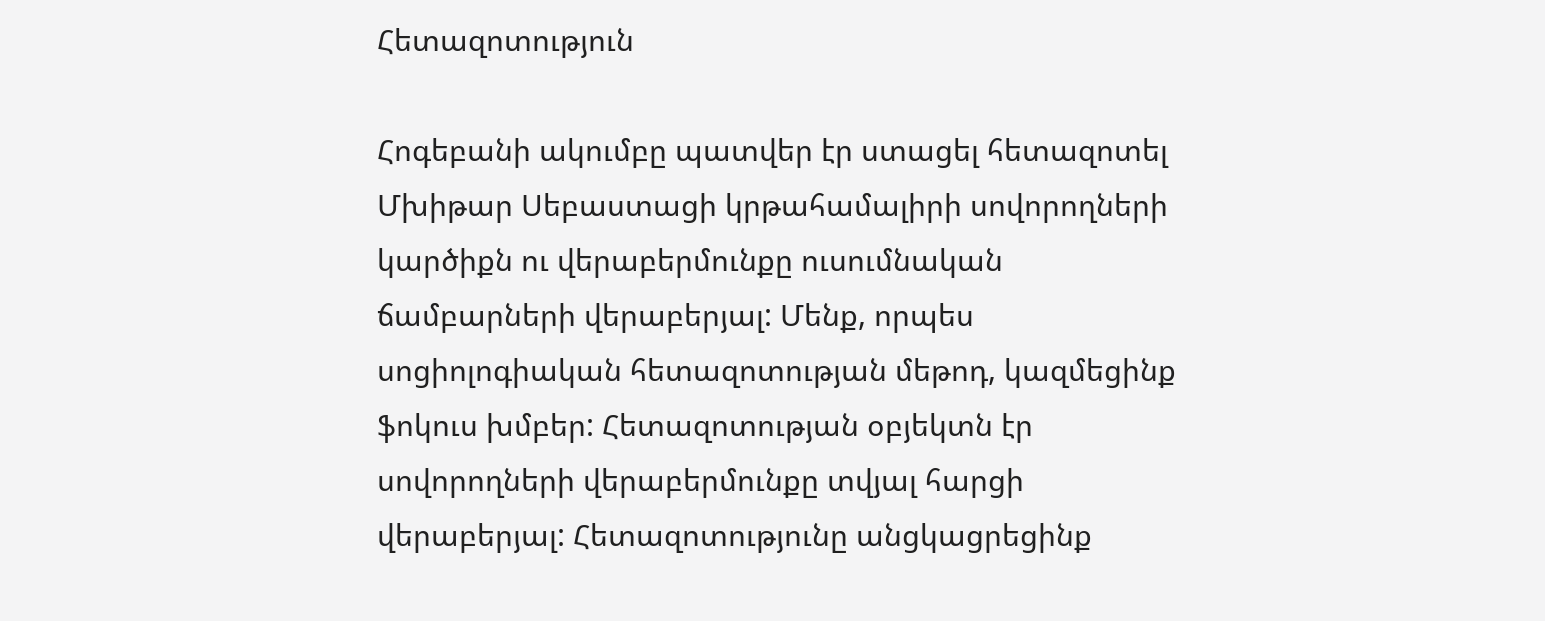Հետազոտություն

Հոգեբանի ակումբը պատվեր էր ստացել հետազոտել Մխիթար Սեբաստացի կրթահամալիրի սովորողների կարծիքն ու վերաբերմունքը ուսումնական ճամբարների վերաբերյալ: Մենք, որպես սոցիոլոգիական հետազոտության մեթոդ, կազմեցինք ֆոկուս խմբեր: Հետազոտության օբյեկտն էր սովորողների վերաբերմունքը տվյալ հարցի վերաբերյալ: Հետազոտությունը անցկացրեցինք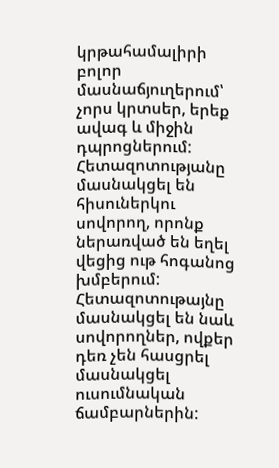կրթահամալիրի բոլոր մասնաճյուղերում՝ չորս կրտսեր, երեք ավագ և միջին դպրոցներում: Հետազոտությանը մասնակցել են հիսուներկու սովորող, որոնք ներառված են եղել վեցից ութ հոգանոց խմբերում: Հետազոտութայնը մասնակցել են նաև սովորողներ, ովքեր դեռ չեն հասցրել մասնակցել ուսումնական ճամբարներին: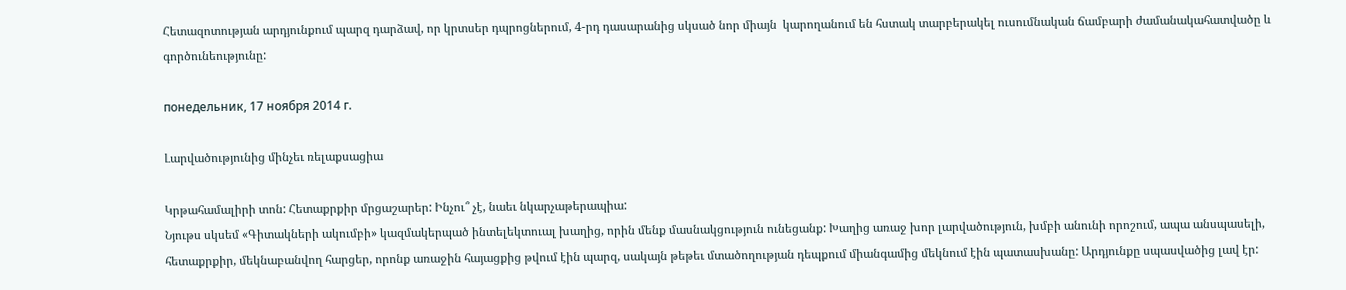Հետազոտության արդյունքում պարզ դարձավ, որ կրտսեր դպրոցներում, 4-րդ դասարանից սկսած նոր միայն  կարողանում են հստակ տարբերակել ուսումնական ճամբարի ժամանակահատվածը և գործունեությունը:

понедельник, 17 ноября 2014 г.

Լարվածությունից մինչեւ ռելաքսացիա

Կրթահամալիրի տոն: Հետաքրքիր մրցաշարեր: Ինչու՞ չէ, նաեւ նկարչաթերապիա:
Նյութս սկսեմ «Գիտակների ակումբի» կազմակերպած ինտելեկտուալ խաղից, որին մենք մասնակցություն ունեցանք: Խաղից առաջ խոր լարվածություն, խմբի անունի որոշում, ապա անսպասելի, հետաքրքիր, մեկնաբանվող հարցեր, որոնք առաջին հայացքից թվում էին պարզ, սակայն թեթեւ մտածողության դեպքում միանգամից մեկնում էին պատասխանը: Արդյունքը սպասվածից լավ էր: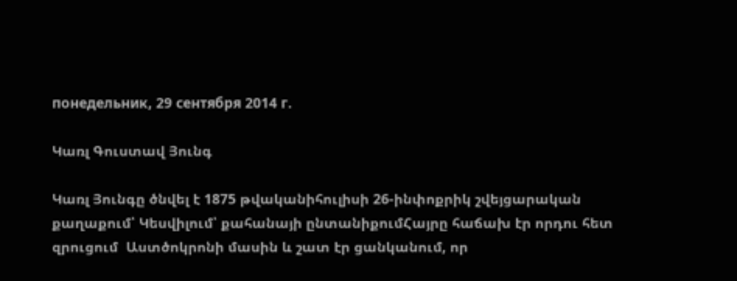понедельник, 29 сентября 2014 г.

Կառլ Գուստավ Յունգ

Կառլ Յունգը ծնվել է 1875 թվականիհուլիսի 26-ինփոքրիկ շվեյցարական  քաղաքում՝ Կեսվիլում՝ քահանայի ընտանիքումՀայրը հաճախ էր որդու հետ զրուցում  Աստծոկրոնի մասին և շատ էր ցանկանում, որ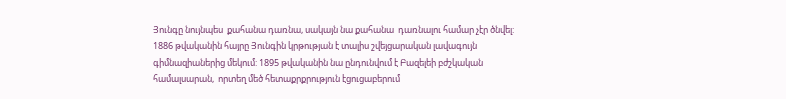Յունգը նույնպես  քահանա դառնա, սակայն նա քահանա  դառնալու համար չէր ծնվել: 1886 թվականին հայրը Յունգին կրթության է տալիս շվեյցարական լավագույն  գիմնազիաներից մեկում: 1895 թվականին նա ընդունվում է Բազելեի բժշկական  համալսարան,  որտեղ մեծ հետաքրքրություն էցուցաբերում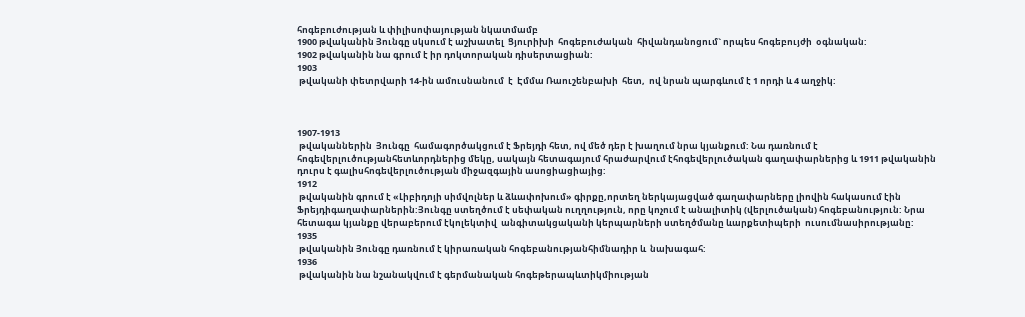հոգեբուժության և փիլիսոփայության նկատմամբ
1900 թվականին Յունգը սկսում է աշխատել  Ցյուրիխի  հոգեբուժական  հիվանդանոցում` որպես հոգեբույժի  օգնական:
1902 թվականին նա գրում է իր դոկտորական դիսերտացիան:
1903
 թվականի փետրվարի 14-ին ամուսնանում  է  Էմմա Ռաուշենբախի  հետ,  ով նրան պարգևում է 1 որդի և 4 աղջիկ:



1907-1913
 թվականներին  Յունգը  համագործակցում է Ֆրեյդի հետ, ով մեծ դեր է խաղում նրա կյանքում: Նա դառնում է հոգեվերլուծությանհետևորդներից մեկը, սակայն հետագայում հրաժարվում էհոգեվերլուծական գաղափարներից և 1911 թվականին դուրս է գալիսհոգեվերլուծության միջազգային ասոցիացիայից:
1912
 թվականին գրում է «Լիբիդոյի սիմվոլներ և ձևափոխում» գիրքը,որտեղ ներկայացված գաղափարները լիովին հակասում էին Ֆրեյդիգաղափարներին:Յունգը ստեղծում է սեփական ուղղություն, որը կոչում է անալիտիկ (վերլուծական) հոգեբանություն: Նրա հետագա կյանքը վերաբերում էկոլեկտիվ  անգիտակցականի կերպարների ստեղծմանը ևարքետիպերի  ուսումնասիրությանը:
1935
 թվականին Յունգը դառնում է կիրառական հոգեբանությանհիմնադիր և  նախագահ:
1936
 թվականին նա նշանակվում է գերմանական հոգեթերապևտիկմիության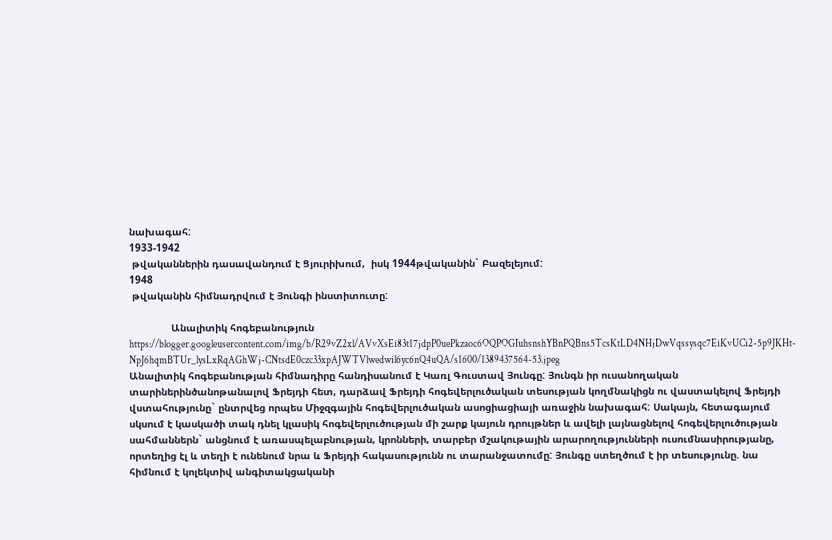նախագահ:
1933-1942
 թվականներին դասավանդում է Ցյուրիխում,  իսկ 1944թվականին` Բազելեյում:
1948
 թվականին հիմնադրվում է Յունգի ինստիտուտը:

              Անալիտիկ հոգեբանություն
https://blogger.googleusercontent.com/img/b/R29vZ2xl/AVvXsEi83t17jdpP0uePkzaoc6OQPOGIuhsnshYBnPQBns5TcsKtLD4NHjDwVqssysqc7EiKvUCi2-5p9JKHt-NpJ6hqmBTUr_lysLxRqAGhWj-CNtsdE0czc33xpAJWTVlwedwil6yc6nQ4uQA/s1600/1389437564-53.jpeg
Անալիտիկ հոգեբանության հիմնադիրը հանդիսանում է Կառլ Գուստավ Յունգը: Յունգն իր ուսանողական տարիներինծանոթանալով Ֆրեյդի հետ, դարձավ Ֆրեյդի հոգեվերլուծական տեսության կողմնակիցն ու վաստակելով Ֆրեյդի վստահությունը` ընտրվեց որպես Միջզգային հոգեվերլուծական ասոցիացիայի առաջին նախագահ: Սակայն, հետագայում սկսում է կասկածի տակ դնել կլասիկ հոգեվերլուծության մի շարք կայուն դրույթներ և ավելի լայնացնելով հոգեվերլուծության սահմաններն` անցնում է առասպելաբնության, կրոնների, տարբեր մշակութային արարողությունների ուսումնասիրությանը, որտեղից էլ և տեղի է ունենում նրա և Ֆրեյդի հակասությունն ու տարանջատումը: Յունգը ստեղծում է իր տեսությունը. նա հիմնում է կոլեկտիվ անգիտակցականի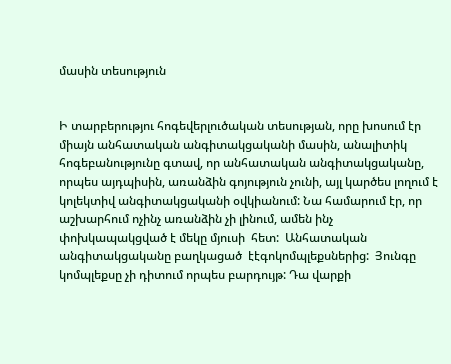մասին տեսություն


Ի տարբերությու հոգեվերլուծական տեսության, որը խոսում էր միայն անհատական անգիտակցականի մասին, անալիտիկ հոգեբանությունը գտավ, որ անհատական անգիտակցականը, որպես այդպիսին, առանձին գոյություն չունի, այլ կարծես լողում է կոլեկտիվ անգիտակցականի օվկիանում: Նա համարում էր, որ աշխարհում ոչինչ առանձին չի լինում, ամեն ինչ փոխկապակցված է մեկը մյուսի  հետ:  Անհատական  անգիտակցականը բաղկացած  էէգոկոմպլեքսներից:  Յունգը կոմպլեքսը չի դիտում որպես բարդույթ: Դա վարքի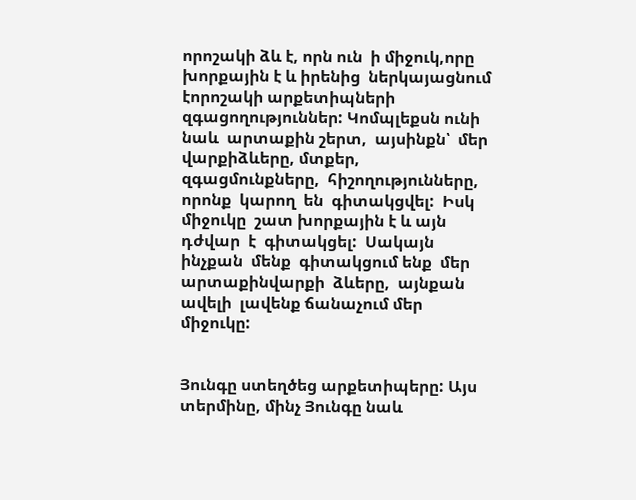որոշակի ձև է, որն ուն  ի միջուկ,որը խորքային է և իրենից  ներկայացնում էորոշակի արքետիպների  զգացողություններ: Կոմպլեքսն ունի  նաև  արտաքին շերտ,  այսինքն՝  մեր  վարքիձևերը, մտքեր, զգացմունքները,  հիշողությունները,  որոնք  կարող  են  գիտակցվել:  Իսկ միջուկը  շատ խորքային է և այն դժվար  է  գիտակցել:  Սակայն  ինչքան  մենք  գիտակցում ենք  մեր  արտաքինվարքի  ձևերը,  այնքան  ավելի  լավենք ճանաչում մեր միջուկը:


Յունգը ստեղծեց արքետիպերը: Այս տերմինը, մինչ Յունգը նաև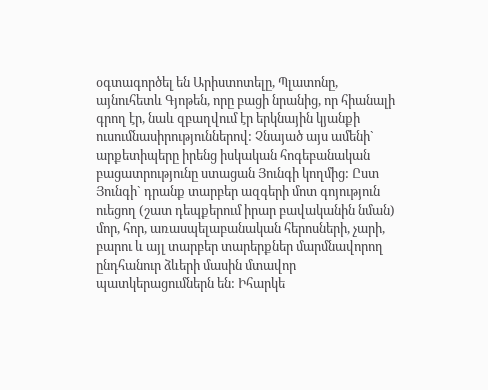օգտագործել են Արիստոտելը, Պլատոնը, այնուհետև Գյոթեն, որը բացի նրանից, որ հիանալի գրող էր, նաև զբաղվում էր երկնային կյանքի ուսումնասիրություններով: Չնայած այս ամենի` արքետիպերը իրենց իսկական հոգեբանական բացատրությունը ստացան Յունգի կողմից: Ըստ Յունգի` դրանք տարբեր ազգերի մոտ գոյություն ուեցող (շատ դեպքերում իրար բավականին նման) մոր, հոր, առասպելաբանական հերոսների, չարի, բարու և այլ տարբեր տարերքներ մարմնավորող ընդհանուր ձևերի մասին մտավոր պատկերացումներն են: Իհարկե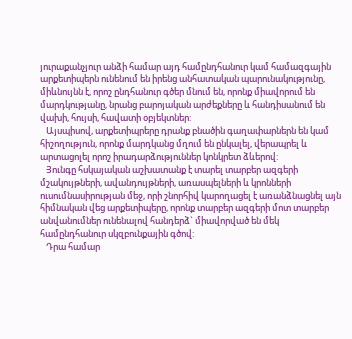յուրաքանչյուր անձի համար այդ համընդհանուր կամ համազգային արքետիպերն ունենում են իրենց անհատական պարունակությունը, միևնույնն է, որոշ ընդհանուր գծեր մնում են, որոնք միավորում են մարդկությանը, նրանց բարոյական արժեքները և հանդիսանում են վախի, հույսի, հավատի օբյեկտներ:
   Այսպիսով, արքետիպրերը դրանք բնածին գաղափարներն են կամ հիշողություն, որոնք մարդկանց մղում են ընկալել, վերապրել և արտացոլել որոշ իրադարձություններ կոնկրետ ձևերով:
   Յունգը հսկայական աշխատանք է տարել տարբեր ազգերի մշակույթների, ավանդույթների, առասպելների և կրոնների ուսումնասիրության մեջ, որի շնորհիվ կարողացել է առանձնացնել այն հիմնական վեց արքետիպերը, որոնք տարբեր ազգերի մոտ տարբեր անվանումներ ունենալով հանդերձ` միավորված են մեկ համընդհանուր սկզբունքային գծով:
   Դրա համար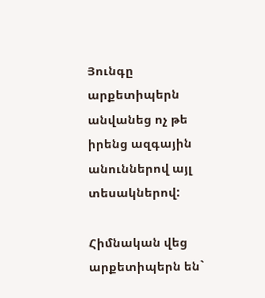Յունգը արքետիպերն անվանեց ոչ թե իրենց ազգային անուններով այլ տեսակներով:

Հիմնական վեց արքետիպերն են`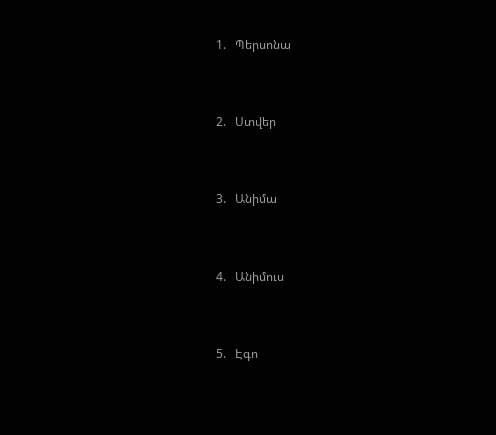1.   Պերսոնա


2.   Ստվեր


3.   Անիմա


4.   Անիմուս


5.   Էգո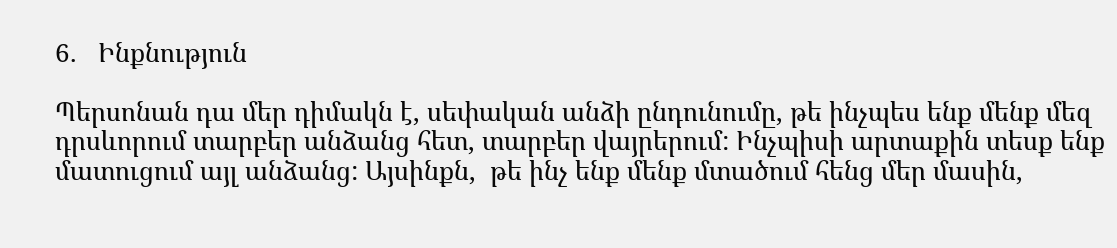6.   Ինքնություն

Պերսոնան դա մեր դիմակն է, սեփական անձի ընդունումը, թե ինչպես ենք մենք մեզ դրսևորում տարբեր անձանց հետ, տարբեր վայրերում: Ինչպիսի արտաքին տեսք ենք մատուցում այլ անձանց: Այսինքն,  թե ինչ ենք մենք մտածում հենց մեր մասին,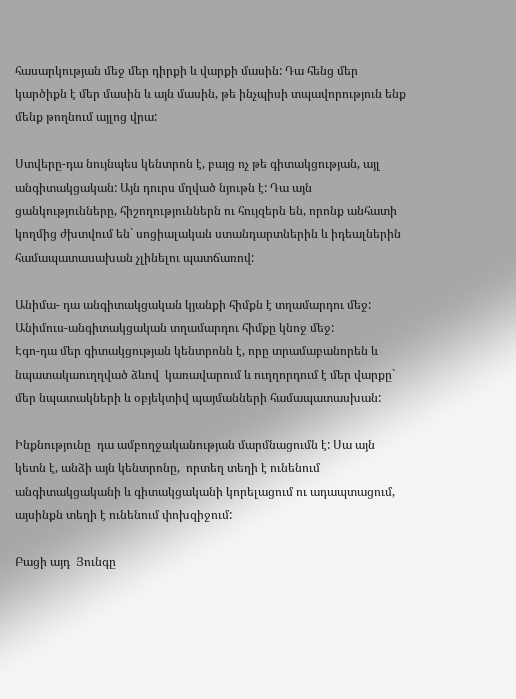հասարկության մեջ մեր դիրքի և վարքի մասին: Դա հենց մեր կարծիքն է մեր մասին և այն մասին, թե ինչպիսի տպավորություն ենք մենք թողնում այլոց վրա:

Ստվերը-դա նույնպես կենտրոն է, բայց ոչ թե գիտակցության, այլ անգիտակցական: Այն դուրս մղված նյութն է: Դա այն ցանկությունները, հիշողություններն ու հույզերն են, որոնք անհատի կողմից ժխտվում են` սոցիալական ստանդարտներին և իդեալներին համապատասախան չլինելու պատճառով:

Անիմա- դա անգիտակցական կյանքի հիմքն է տղամարդու մեջ:
Անիմուս-անգիտակցական տղամարդու հիմքը կնոջ մեջ:
Էգո-դա մեր գիտակցության կենտրոնն է, որը տրամաբանորեն և նպատակաուղղված ձևով  կառավարում և ուղղորդում է մեր վարքը` մեր նպատակների և օբյեկտիվ պայմանների համապատասխան:

Ինքնությունը  դա ամբողջականության մարմնացումն է: Սա այն կետն է, անձի այն կենտրոնը,  որտեղ տեղի է ունենում անգիտակցականի և գիտակցականի կորելացում ու ադապտացում, այսինքն տեղի է ունենում փոխզիջում:

Բացի այդ  Յունգը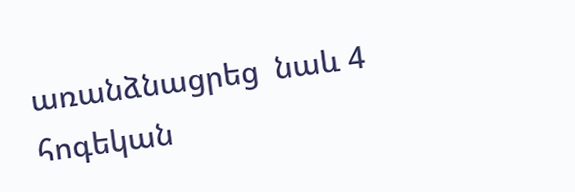առանձնացրեց  նաև 4 հոգեկան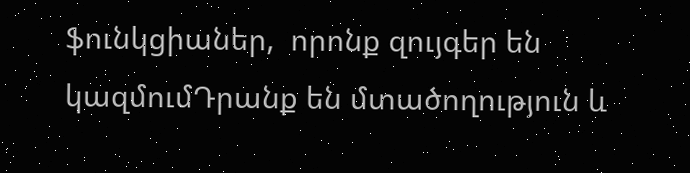ֆունկցիաներ,  որոնք զույգեր են կազմումԴրանք են մտածողություն և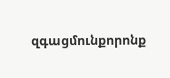զգացմունքորոնք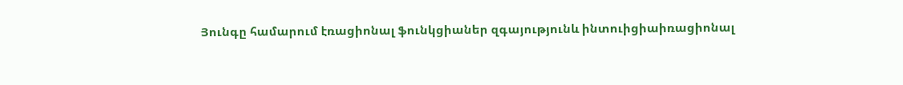Յունգը համարում էռացիոնալ ֆունկցիաներ զգայությունև ինտուիցիաիռացիոնալ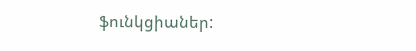ֆունկցիաներ: